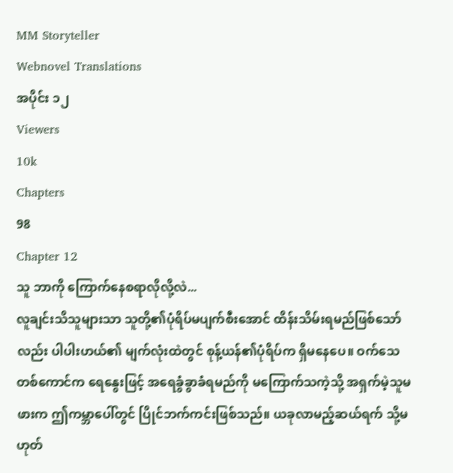MM Storyteller
Webnovel Translations
အပိုင်း ၁၂
Viewers
10k
Chapters
98
Chapter 12
သူ ဘာကို ကြောက်နေစရာလိုလို့လဲ...
လူချင်းသိသူများသာ သူတို့၏ပုံရိပ်မပျက်စီးအောင် ထိန်းသိမ်းရမည်ဖြစ်သော်လည်း ပါပါးဟယ်၏ မျက်လုံးထဲတွင် စုန့်ယန်၏ပုံရိပ်က ရှိမနေပေ။ ဝက်သေတစ်ကောင်က ရေနွေးဖြင့် အရေခွံခွာခံရမည်ကို မကြောက်သကဲ့သို့ အရှက်မဲ့သူမဖားက ဤကမ္ဘာပေါ်တွင် ပြိုင်ဘက်ကင်းဖြစ်သည်။ ယခုလာမည့်ဆယ်ရက် သို့မဟုတ်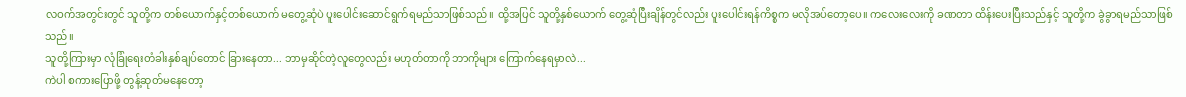လဝက်အတွင်းတွင် သူတို့က တစ်ယောက်နှင့်တစ်ယောက် မတွေ့ဆုံပဲ ပူးပေါင်းဆောင်ရွက်ရမည်သာဖြစ်သည်။ ထို့အပြင် သူတို့နှစ်ယောက် တွေ့ဆုံပြီးချိန်တွင်လည်း ပူးပေါင်းရန်ကိစ္စက မလိုအပ်တော့ပေ။ ကလေးလေးကို ခဏတာ ထိန်းပေးပြီးသည်နှင့် သူတို့က ခွဲခွာရမည်သာဖြစ်သည်။
သူတို့ကြားမှာ လုံခြုံရေးတံခါးနှစ်ချပ်တောင် ခြားနေတာ... ဘာမှဆိုင်တဲ့လူတွေလည်း မဟုတ်တာကို ဘာကိုများ ကြောက်နေရမှာလဲ...
ကဲပါ စကားပြောဖို့ တွန့်ဆုတ်မနေတော့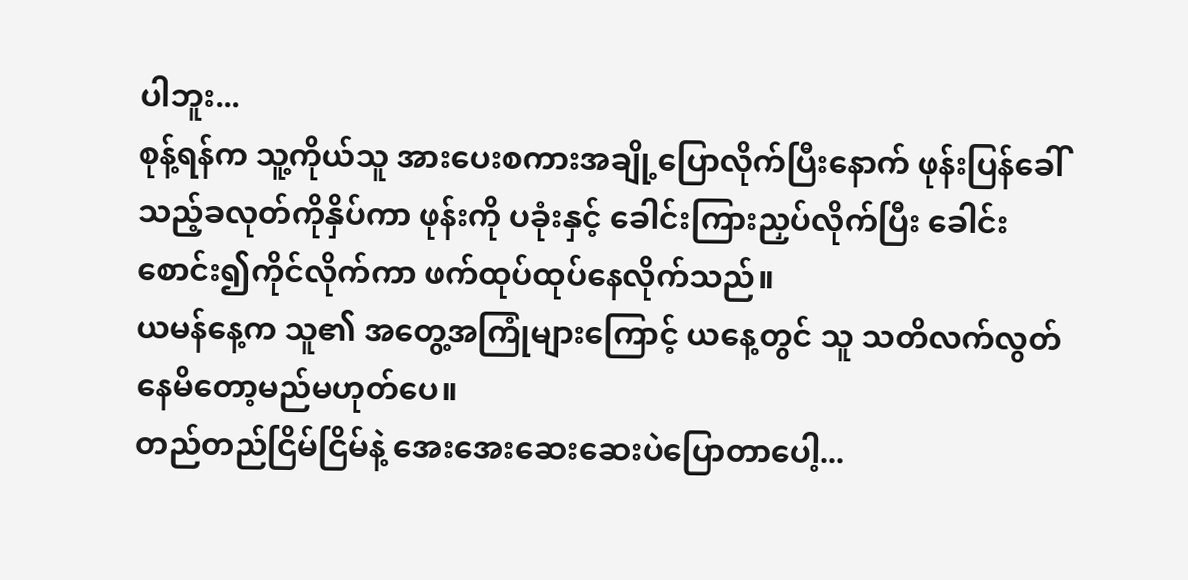ပါဘူး...
စုန့်ရန်က သူ့ကိုယ်သူ အားပေးစကားအချို့ပြောလိုက်ပြီးနောက် ဖုန်းပြန်ခေါ်သည့်ခလုတ်ကိုနှိပ်ကာ ဖုန်းကို ပခုံးနှင့် ခေါင်းကြားညှပ်လိုက်ပြီး ခေါင်းစောင်း၍ကိုင်လိုက်ကာ ဖက်ထုပ်ထုပ်နေလိုက်သည်။
ယမန်နေ့က သူ၏ အတွေ့အကြုံများကြောင့် ယနေ့တွင် သူ သတိလက်လွတ်နေမိတော့မည်မဟုတ်ပေ။
တည်တည်ငြိမ်ငြိမ်နဲ့ အေးအေးဆေးဆေးပဲပြောတာပေါ့...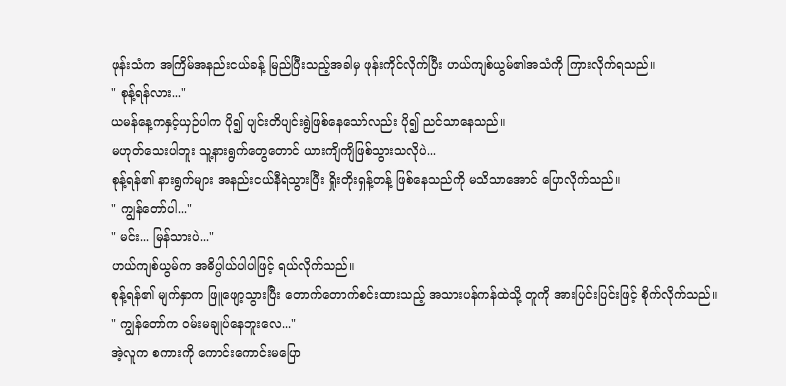ဖုန်းသံက အကြိမ်အနည်းငယ်ခန့် မြည်ပြီးသည့်အခါမှ ဖုန်းကိုင်လိုက်ပြီး ဟယ်ကျစ်ယွမ်၏အသံကို ကြားလိုက်ရသည်။
" စုန့်ရန်လား..."
ယမန်နေ့ကနှင့်ယှဉ်ပါက ပို၍ ပျင်းတိပျင်းရွဲဖြစ်နေသော်လည်း ပို၍ ညင်သာနေသည်။
မဟုတ်သေးပါဘူး သူ့နားရွက်တွေတောင် ယားကျိကျိဖြစ်သွားသလိုပဲ...
စုန့်ရန်၏ နားရွက်များ အနည်းငယ်နီရဲသွားပြီး ရှိုးတိုးရှန့်တန့် ဖြစ်နေသည်ကို မသိသာအောင် ပြောလိုက်သည်။
" ကျွန်တော်ပါ..."
" မင်း... မြန်သားပဲ..."
ဟယ်ကျစ်ယွမ်က အဓိပ္ပါယ်ပါပါဖြင့် ရယ်လိုက်သည်။
စုန့်ရန်၏ မျက်နှာက ဖြူဖျော့သွားပြီး တောက်တောက်စင်းထားသည့် အသားပန်ကန်ထဲသို့ တူကို အားပြင်းပြင်းဖြင့် စိုက်လိုက်သည်။
" ကျွန်တော်က ဝမ်းမချုပ်နေဘူးလေ..."
အဲ့လူက စကားကို ကောင်းကောင်းမပြော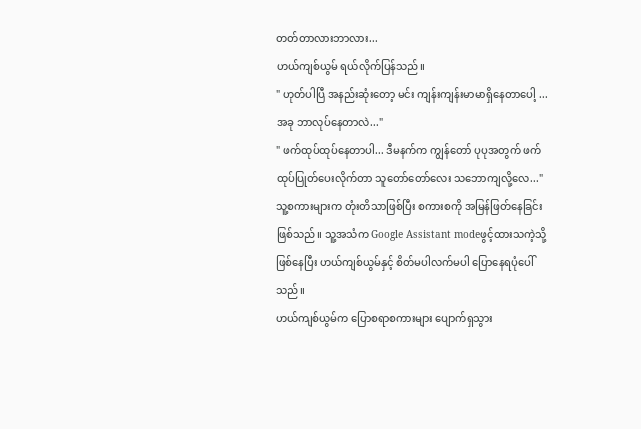တတ်တာလားဘာလား...
ဟယ်ကျစ်ယွမ် ရယ်လိုက်ပြန်သည်။
" ဟုတ်ပါပြီ အနည်းဆုံးတော့ မင်း ကျန်းကျန်းမာမာရှိနေတာပေါ့ ... အခု ဘာလုပ်နေတာလဲ..."
" ဖက်ထုပ်ထုပ်နေတာပါ... ဒီမနက်က ကျွန်တော် ပုပုအတွက် ဖက်ထုပ်ပြုတ်ပေးလိုက်တာ သူတော်တော်လေး သဘောကျလို့လေ..."
သူ့စကားများက တုံးတိသာဖြစ်ပြီး စကားစကို အမြန်ဖြတ်နေခြင်းဖြစ်သည်။ သူ့အသံက Google Assistant modeဖွင့်ထားသကဲ့သို့ဖြစ်နေပြီး ဟယ်ကျစ်ယွမ်နှင့် စိတ်မပါလက်မပါ ပြောနေရပုံပေါ်သည်။
ဟယ်ကျစ်ယွမ်က ပြောစရာစကားများ ပျောက်ရှသွား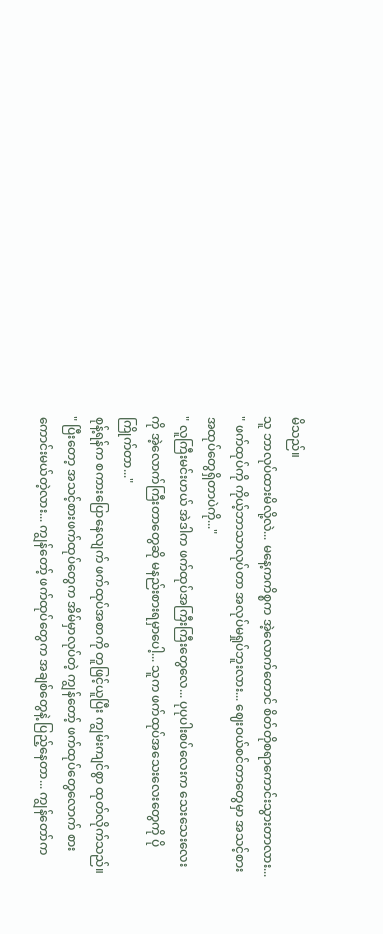မိသည်။
သူ ဘာလုပ်ထားမိလို့လဲ... မနေ့ကကိစ္စက အဲ့လောက်တောင် စိတ်တိုစရာကောင်းသွားတာလား...
" ဖက်ထုပ်ကို ကိုယ့်ဘာသာလုပ်တာ အလုပ်မရှုပ်ဘူးလား... ဈေးဝယ်စင်တာတွေမှာ အသင့်စားအထုပ်တွေရှိတာပဲကို..."
" လူကြီးမင်းဟယ် အဲဒါက ဖက်ထုပ်အကြီးကြီးတွေလေ... ပုပုပါးစပ်လေးက သေးသေးလေးကို အဲ့လောက်ကြီးတာတွေဆို မနည်းစားရမှာပေါ့... သူက ဖက်ထုပ်အသေးလေးတွေကို ပိုကြိုက်တာ..."
စုန့်ရန်က စကားပြောနေလျက် ဖက်ထုပ်အစာကို တူဖြင့်ယူပြီး ကျွမ်းကျင်စွာ ထုတ်လိုက်သည်။
" ပြီးတော့ အသင့်စားဖက်ထုပ်တွေက အိမ်မှာလုပ်တဲ့ ကျွန်တော့် ဖက်ထုပ်တွေလောက် စားကောင်းမယ်တဲ့လား... ကျွန်တော့် ဖက်ထုပ်တွေက အချစ်တွေနဲ့ ပြည့်နေတာ... ကျွန်တော်က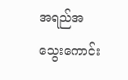အရည်အသွေးကောင်း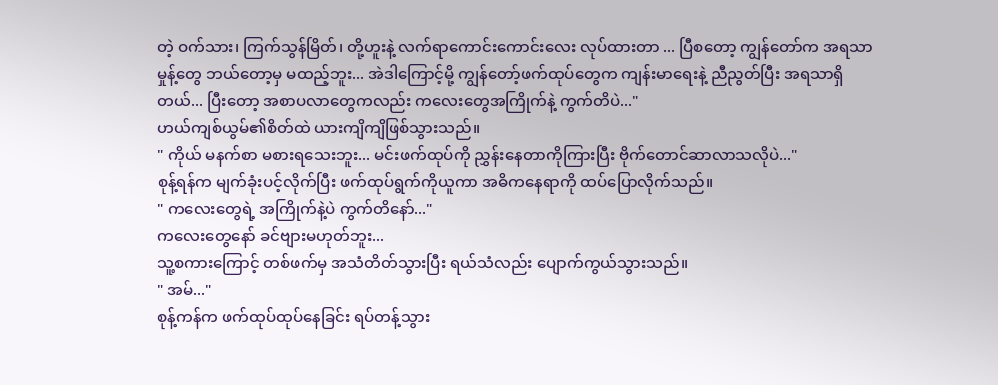တဲ့ ဝက်သား၊ ကြက်သွန်မြိတ်၊ တို့ဟူးနဲ့ လက်ရာကောင်းကောင်းလေး လုပ်ထားတာ ... ပြီစတော့ ကျွန်တော်က အရသာမှုန့်တွေ ဘယ်တော့မှ မထည့်ဘူး... အဲဒါကြောင့်မို့ ကျွန်တော့်ဖက်ထုပ်တွေက ကျန်းမာရေးနဲ့ ညီညွတ်ပြီး အရသာရှိတယ်... ပြီးတော့ အစာပလာတွေကလည်း ကလေးတွေအကြိုက်နဲ့ ကွက်တိပဲ..."
ဟယ်ကျစ်ယွမ်၏စိတ်ထဲ ယားကျိကျိဖြစ်သွားသည်။
" ကိုယ် မနက်စာ မစားရသေးဘူး... မင်းဖက်ထုပ်ကို ညွှန်းနေတာကိုကြားပြီး ဗိုက်တောင်ဆာလာသလိုပဲ..."
စုန့်ရန်က မျက်ခုံးပင့်လိုက်ပြီး ဖက်ထုပ်ရွက်ကိုယူကာ အဓိကနေရာကို ထပ်ပြောလိုက်သည်။
" ကလေးတွေရဲ့ အကြိုက်နဲ့ပဲ ကွက်တိနော်..."
ကလေးတွေနော် ခင်ဗျားမဟုတ်ဘူး...
သူ့စကားကြောင့် တစ်ဖက်မှ အသံတိတ်သွားပြီး ရယ်သံလည်း ပျောက်ကွယ်သွားသည်။
" အမ်..."
စုန့်ကန်က ဖက်ထုပ်ထုပ်နေခြင်း ရပ်တန့်သွား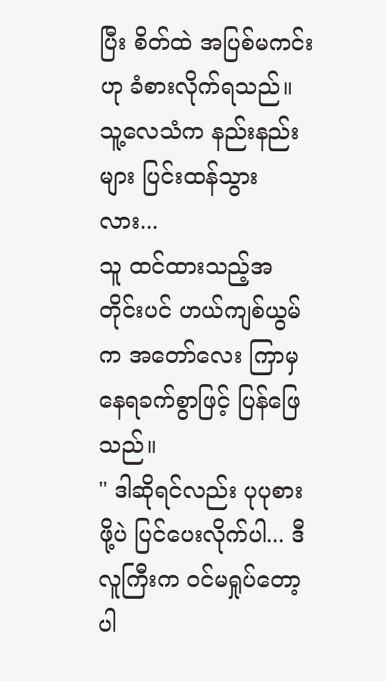ပြီး စိတ်ထဲ အပြစ်မကင်းဟု ခံစားလိုက်ရသည်။
သူ့လေသံက နည်းနည်းများ ပြင်းထန်သွားလား...
သူ ထင်ထားသည့်အတိုင်းပင် ဟယ်ကျစ်ယွမ်က အတော်လေး ကြာမှ နေရခက်စွာဖြင့် ပြန်ဖြေသည်။
" ဒါဆိုရင်လည်း ပုပုစားဖို့ပဲ ပြင်ပေးလိုက်ပါ... ဒီလူကြီးက ဝင်မရှုပ်တော့ပါ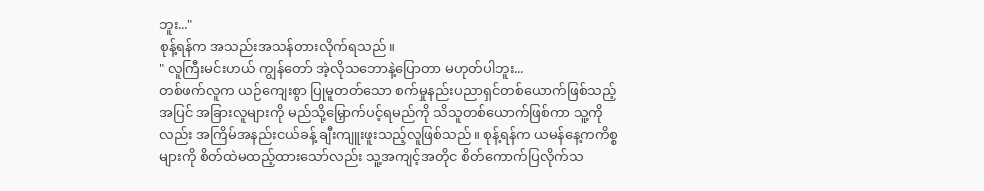ဘူး..."
စုန့်ရန်က အသည်းအသန်တားလိုက်ရသည်။
" လူကြီးမင်းဟယ် ကျွန်တော် အဲ့လိုသဘောနဲ့ပြောတာ မဟုတ်ပါဘူး...
တစ်ဖက်လူက ယဉ်ကျေးစွာ ပြုမူတတ်သော စက်မှုနည်းပညာရှင်တစ်ယောက်ဖြစ်သည့်အပြင် အခြားလူများကို မည်သို့မြှောက်ပင့်ရမည်ကို သိသူတစ်ယောက်ဖြစ်ကာ သူ့ကိုလည်း အကြိမ်အနည်းငယ်ခန့် ချီးကျူးဖူးသည့်လူဖြစ်သည်။ စုန့်ရန်က ယမန်နေ့ကကိစ္စများကို စိတ်ထဲမထည့်ထားသော်လည်း သူ့အကျင့်အတိုင စိတ်ကောက်ပြလိုက်သ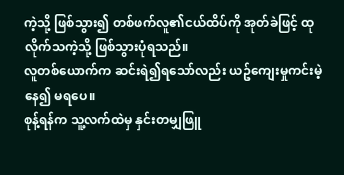ကဲ့သို့ ဖြစ်သွား၍ တစ်ဖက်လူ၏ငယ်ထိပ်ကို အုတ်ခဲဖြင့် ထုလိုက်သကဲ့သို့ ဖြစ်သွားပုံရသည်။
လူတစ်ယောက်က ဆင်းရဲ၍ရသော်လည်း ယဥ်ကျေးမှုကင်းမဲ့နေ၍ မရပေ။
စုန့်ရန်က သူ့လက်ထဲမှ နှင်းတမျှဖြူ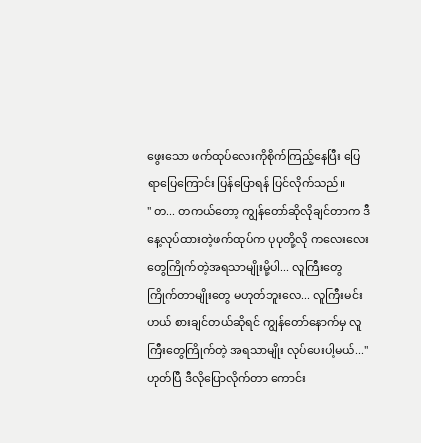ဖွေးသော ဖက်ထုပ်လေးကိုစိုက်ကြည့်နေပြီး ပြေရာပြေကြောင်း ပြန်ပြောရန် ပြင်လိုက်သည်။
" တ... တကယ်တော့ ကျွန်တော်ဆိုလိုချင်တာက ဒီနေ့လုပ်ထားတဲ့ဖက်ထုပ်က ပုပုတို့လို ကလေးလေးတွေကြိုက်တဲ့အရသာမျိုးမို့ပါ... လူကြီးတွေကြိုက်တာမျိုးတွေ မဟုတ်ဘူးလေ... လူကြီးမင်းဟယ် စားချင်တယ်ဆိုရင် ကျွန်တော်နောက်မှ လူကြီးတွေကြိုက်တဲ့ အရသာမျိုး လုပ်ပေးပါ့မယ်..."
ဟုတ်ပြီ ဒီလိုပြောလိုက်တာ ကောင်း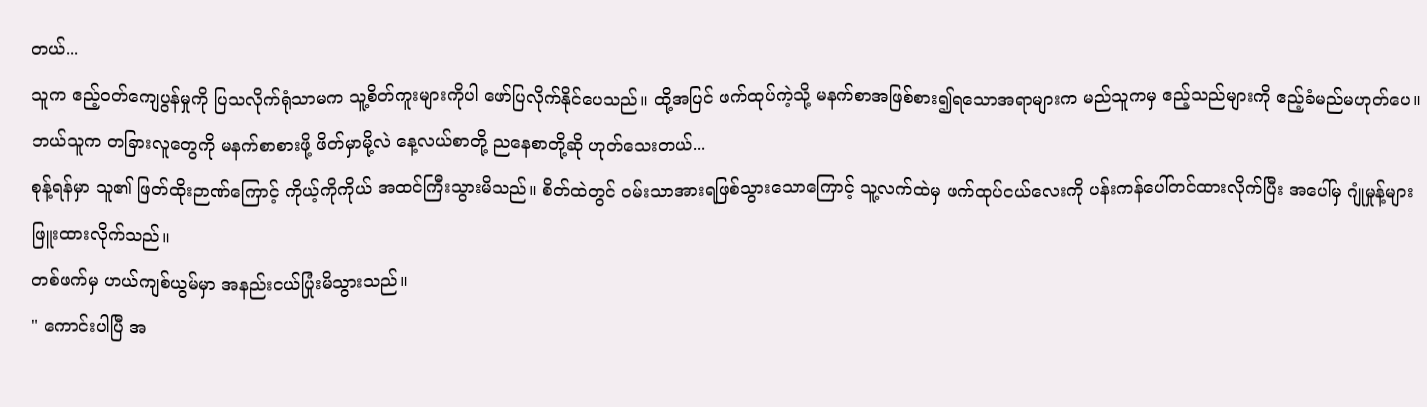တယ်...
သူက ဧည့်ဝတ်ကျေပွန်မှုကို ပြသလိုက်ရုံသာမက သူ့စိတ်ကူးများကိုပါ ဖော်ပြလိုက်နိုင်ပေသည်။ ထို့အပြင် ဖက်ထုပ်ကဲ့သို့ မနက်စာအဖြစ်စား၍ရသောအရာများက မည်သူကမှ ဧည့်သည်များကို ဧည့်ခံမည်မဟုတ်ပေ။
ဘယ်သူက တခြားလူတွေကို မနက်စာစားဖို့ ဖိတ်မှာမို့လဲ နေ့လယ်စာတို့ ညနေစာတို့ဆို ဟုတ်သေးတယ်...
စုန့်ရန်မှာ သူ၏ ဖြတ်ထိုးဉာဏ်ကြောင့် ကိုယ့်ကိုကိုယ် အထင်ကြီးသွားမိသည်။ စိတ်ထဲတွင် ဝမ်းသာအားရဖြစ်သွားသောကြောင့် သူ့လက်ထဲမှ ဖက်ထုပ်ငယ်လေးကို ပန်းကန်ပေါ်တင်ထားလိုက်ပြီး အပေါ်မှ ဂျုံမှုန့်များ ဖြူးထားလိုက်သည်။
တစ်ဖက်မှ ဟယ်ကျစ်ယွမ်မှာ အနည်းငယ်ပြုံးမိသွားသည်။
" ကောင်းပါပြီ အ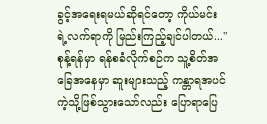ခွင့်အရေးရမယ်ဆိုရင်တော့ ကိုယ်မင်းရဲ့လက်ရာကို မြည်းကြည့်ချင်ပါတယ်..."
စုန့်ရန်မှာ ရန်စခံလိုက်စဉ်က သူ့စိတ်အခြေအနေမှာ ဆူးများသည့် ကန္တာရအပင်ကဲ့သို့ဖြစ်သွားသော်လည်း ပြောရာပြေ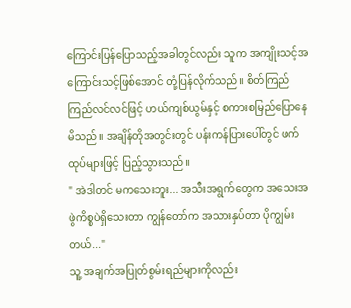ကြောင်းပြန်ပြောသည့်အခါတွင်လည်း သူက အကျိုးသင့်အကြောင်းသင့်ဖြစ်အောင် တုံ့ပြန်လိုက်သည်။ စိတ်ကြည်ကြည်လင်လင်ဖြင့် ဟယ်ကျစ်ယွမ်နှင့် စကားစမြည်ပြောနေမိသည်။ အချိန်တိုအတွင်းတွင် ပန်းကန်ပြားပေါ်တွင် ဖက်ထုပ်များဖြင့် ပြည့်သွားသည်။
" အဲဒါတင် မကသေးဘူး... အသီးအရွက်တွေက အသေးအဖွဲကိစ္စပဲရှိသေးတာ ကျွန်တော်က အသားနှပ်တာ ပိုကျွမ်းတယ်..."
သူ့ အချက်အပြုတ်စွမ်းရည်များကိုလည်း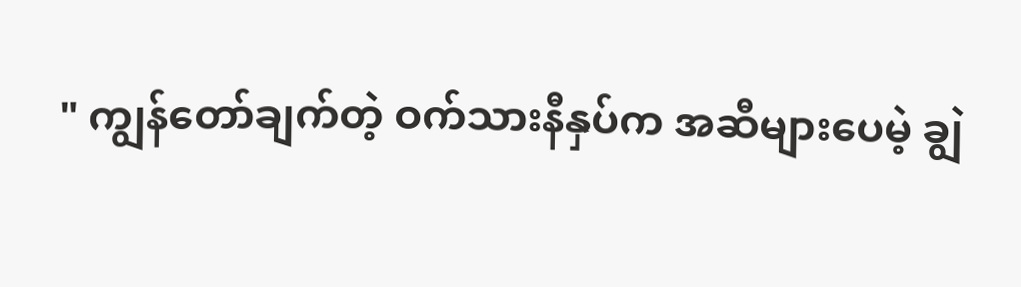" ကျွန်တော်ချက်တဲ့ ဝက်သားနီနှပ်က အဆီများပေမဲ့ ချွဲ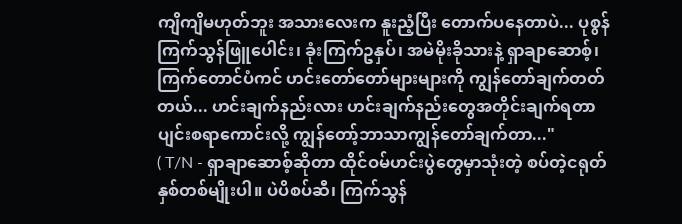ကျိကျိမဟုတ်ဘူး အသားလေးက နူးညံ့ပြီး တောက်ပနေတာပဲ... ပုစွန်ကြက်သွန်ဖြူပေါင်း၊ ခုံးကြက်ဥနှပ်၊ အမဲမိုးခိုသားနဲ့ ရှာချာဆောစ့်၊ ကြက်တောင်ပံကင် ဟင်းတော်တော်များများကို ကျွန်တော်ချက်တတ်တယ်... ဟင်းချက်နည်းလား ဟင်းချက်နည်းတွေအတိုင်းချက်ရတာ ပျင်းစရာကောင်းလို့ ကျွန်တော့်ဘာသာကျွန်တော်ချက်တာ..."
( T/N - ရှာချာဆောစ့်ဆိုတာ ထိုင်ဝမ်ဟင်းပွဲတွေမှာသုံးတဲ့ စပ်တဲ့ငရုတ်နှစ်တစ်မျိုးပါ။ ပဲပိစပ်ဆီ၊ ကြက်သွန်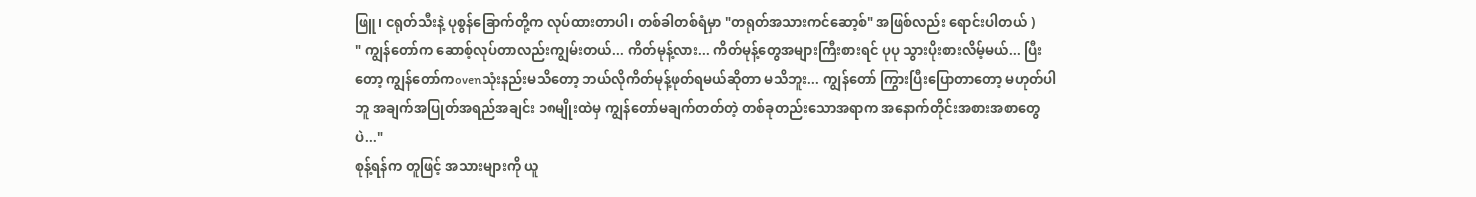ဖြူ၊ ငရုတ်သီးနဲ့ ပုစွန်ခြောက်တို့က လုပ်ထားတာပါ၊ တစ်ခါတစ်ရံမှာ "တရုတ်အသားကင်ဆော့စ်" အဖြစ်လည်း ရောင်းပါတယ် )
" ကျွန်တော်က ဆောစ့်လုပ်တာလည်းကျွမ်းတယ်... ကိတ်မုန့်လား... ကိတ်မုန့်တွေအများကြီးစားရင် ပုပု သွားပိုးစားလိမ့်မယ်... ပြီးတော့ ကျွန်တော်ကovenသုံးနည်းမသိတော့ ဘယ်လိုကိတ်မုန့်ဖုတ်ရမယ်ဆိုတာ မသိဘူး... ကျွန်တော် ကြွားပြီးပြောတာတော့ မဟုတ်ပါဘူ အချက်အပြုတ်အရည်အချင်း ၁၈မျိုးထဲမှ ကျွန်တော်မချက်တတ်တဲ့ တစ်ခုတည်းသောအရာက အနောက်တိုင်းအစားအစာတွေပဲ..."
စုန့်ရန်က တူဖြင့် အသားများကို ယူ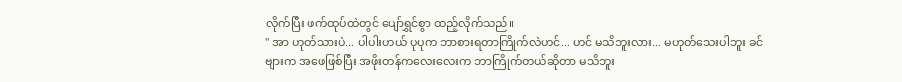လိုက်ပြီး ဖက်ထုပ်ထဲတွင် ပျော်ရွှင်စွာ ထည့်လိုက်သည်။
" အာ ဟုတ်သားပဲ... ပါပါးဟယ် ပုပုက ဘာစားရတာကြိုက်လဲဟင်... ဟင် မသိဘူးလား... မဟုတ်သေးပါဘူး ခင်ဗျားက အဖေဖြစ်ပြီး အဖိုးတန်ကလေးလေးက ဘာကြိုက်တယ်ဆိုတာ မသိဘူး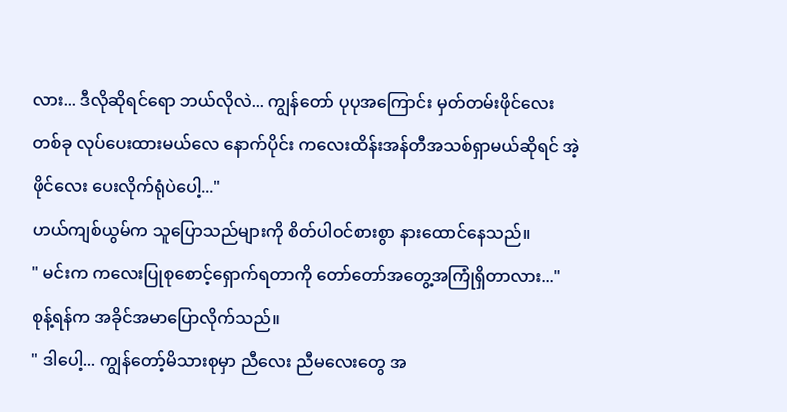လား... ဒီလိုဆိုရင်ရော ဘယ်လိုလဲ... ကျွန်တော် ပုပုအကြောင်း မှတ်တမ်းဖိုင်လေးတစ်ခု လုပ်ပေးထားမယ်လေ နောက်ပိုင်း ကလေးထိန်းအန်တီအသစ်ရှာမယ်ဆိုရင် အဲ့ဖိုင်လေး ပေးလိုက်ရုံပဲပေါ့..."
ဟယ်ကျစ်ယွမ်က သူပြောသည်များကို စိတ်ပါဝင်စားစွာ နားထောင်နေသည်။
" မင်းက ကလေးပြုစုစောင့်ရှောက်ရတာကို တော်တော်အတွေ့အကြုံရှိတာလား..."
စုန့်ရန်က အခိုင်အမာပြောလိုက်သည်။
" ဒါပေါ့... ကျွန်တော့်မိသားစုမှာ ညီလေး ညီမလေးတွေ အ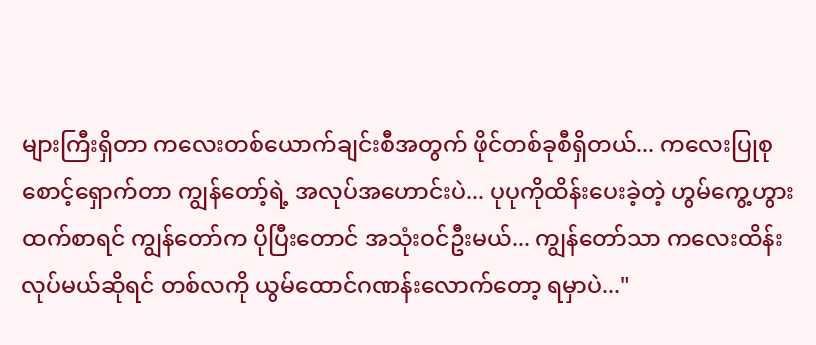များကြီးရှိတာ ကလေးတစ်ယောက်ချင်းစီအတွက် ဖိုင်တစ်ခုစီရှိတယ်... ကလေးပြုစုစောင့်ရှောက်တာ ကျွန်တော့်ရဲ့ အလုပ်အဟောင်းပဲ... ပုပုကိုထိန်းပေးခဲ့တဲ့ ဟွမ်ကွေ့ဟွားထက်စာရင် ကျွန်တော်က ပိုပြီးတောင် အသုံးဝင်ဦးမယ်... ကျွန်တော်သာ ကလေးထိန်းလုပ်မယ်ဆိုရင် တစ်လကို ယွမ်ထောင်ဂဏန်းလောက်တော့ ရမှာပဲ..."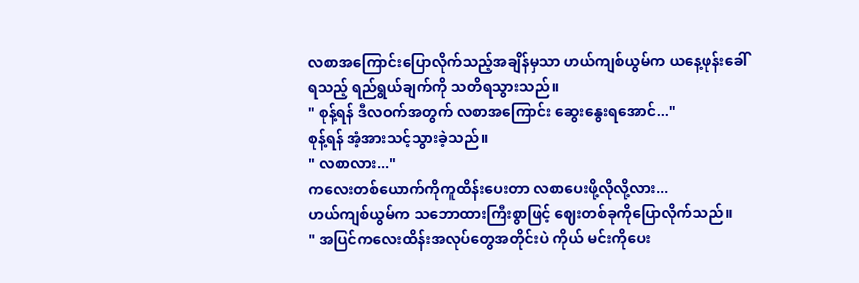လစာအကြောင်းပြောလိုက်သည့်အချိန်မှသာ ဟယ်ကျစ်ယွမ်က ယနေ့ဖုန်းခေါ်ရသည့် ရည်ရွယ်ချက်ကို သတိရသွားသည်။
" စုန့်ရန် ဒီလဝက်အတွက် လစာအကြောင်း ဆွေးနွေးရအောင်..."
စုန့်ရန် အံ့အားသင့်သွားခဲ့သည်။
" လစာလား..."
ကလေးတစ်ယောက်ကိုကူထိန်းပေးတာ လစာပေးဖို့လိုလို့လား...
ဟယ်ကျစ်ယွမ်က သဘောထားကြီးစွာဖြင့် ဈေးတစ်ခုကိုပြောလိုက်သည်။
" အပြင်ကလေးထိန်းအလုပ်တွေအတိုင်းပဲ ကိုယ် မင်းကိုပေး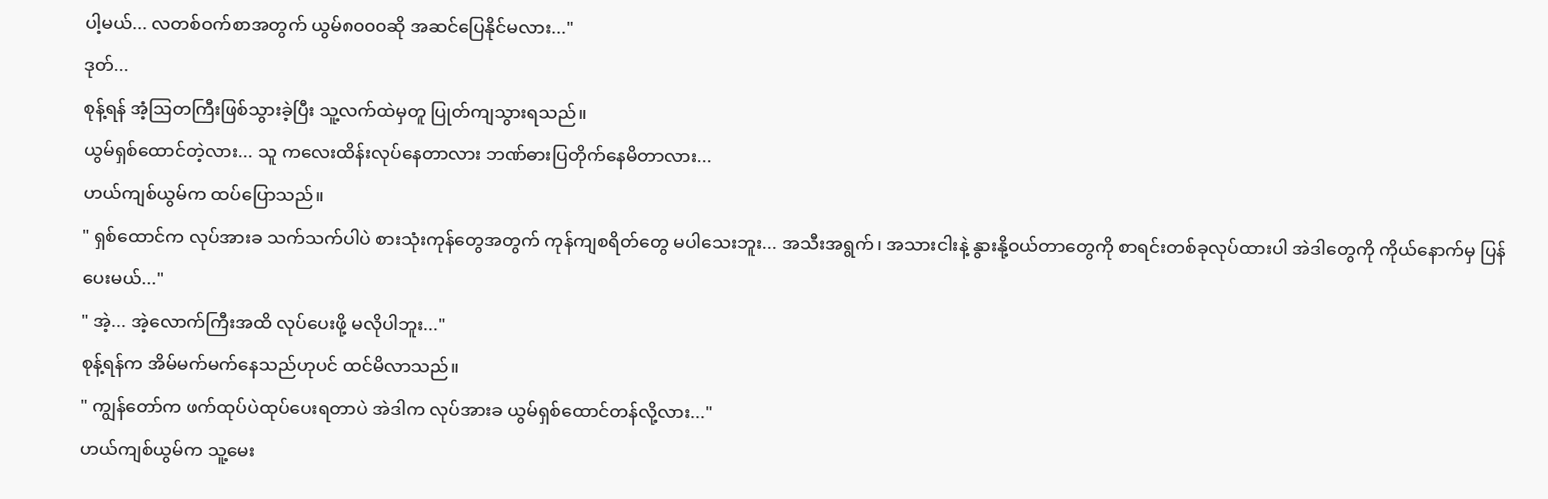ပါ့မယ်... လတစ်ဝက်စာအတွက် ယွမ်၈၀၀၀ဆို အဆင်ပြေနိုင်မလား..."
ဒုတ်...
စုန့်ရန် အံ့ဩတကြီးဖြစ်သွားခဲ့ပြီး သူ့လက်ထဲမှတူ ပြုတ်ကျသွားရသည်။
ယွမ်ရှစ်ထောင်တဲ့လား... သူ ကလေးထိန်းလုပ်နေတာလား ဘဏ်ဓားပြတိုက်နေမိတာလား...
ဟယ်ကျစ်ယွမ်က ထပ်ပြောသည်။
" ရှစ်ထောင်က လုပ်အားခ သက်သက်ပါပဲ စားသုံးကုန်တွေအတွက် ကုန်ကျစရိတ်တွေ မပါသေးဘူး... အသီးအရွက်၊ အသားငါးနဲ့ နွားနို့ဝယ်တာတွေကို စာရင်းတစ်ခုလုပ်ထားပါ အဲဒါတွေကို ကိုယ်နောက်မှ ပြန်ပေးမယ်..."
" အဲ့... အဲ့လောက်ကြီးအထိ လုပ်ပေးဖို့ မလိုပါဘူး..."
စုန့်ရန်က အိမ်မက်မက်နေသည်ဟုပင် ထင်မိလာသည်။
" ကျွန်တော်က ဖက်ထုပ်ပဲထုပ်ပေးရတာပဲ အဲဒါက လုပ်အားခ ယွမ်ရှစ်ထောင်တန်လို့လား..."
ဟယ်ကျစ်ယွမ်က သူ့မေး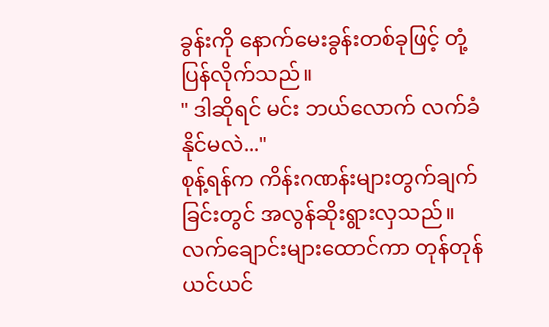ခွန်းကို နောက်မေးခွန်းတစ်ခုဖြင့် တုံ့ပြန်လိုက်သည်။
" ဒါဆိုရင် မင်း ဘယ်လောက် လက်ခံနိုင်မလဲ..."
စုန့်ရန်က ကိန်းဂဏန်းများတွက်ချက်ခြင်းတွင် အလွန်ဆိုးရွားလှသည်။ လက်ချောင်းများထောင်ကာ တုန်တုန်ယင်ယင်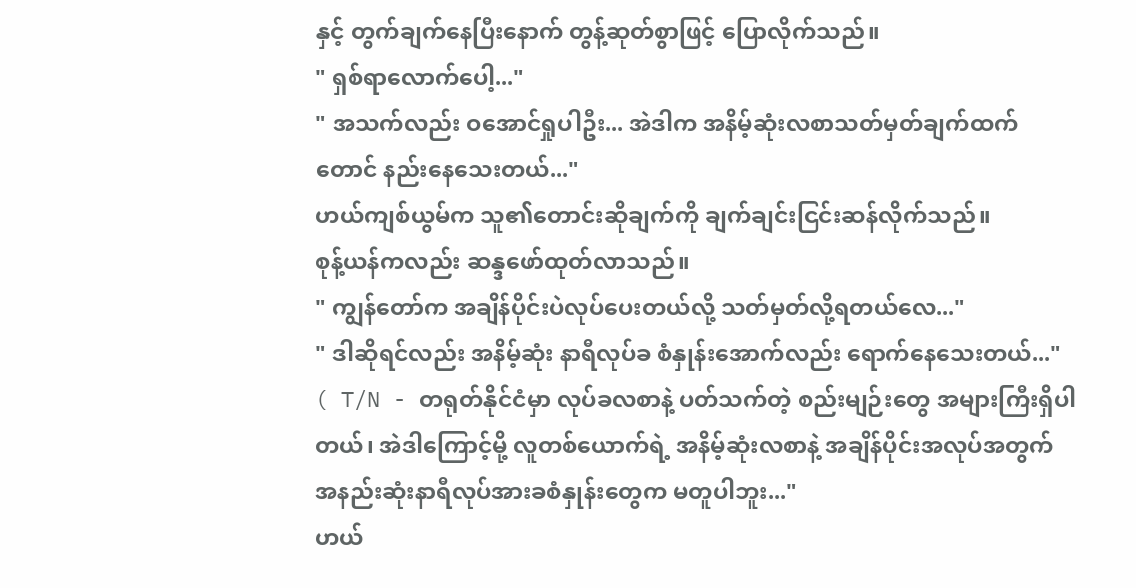နှင့် တွက်ချက်နေပြီးနောက် တွန့်ဆုတ်စွာဖြင့် ပြောလိုက်သည်။
" ရှစ်ရာလောက်ပေါ့..."
" အသက်လည်း ဝအောင်ရှုပါဦး... အဲဒါက အနိမ့်ဆုံးလစာသတ်မှတ်ချက်ထက်တောင် နည်းနေသေးတယ်..."
ဟယ်ကျစ်ယွမ်က သူ၏တောင်းဆိုချက်ကို ချက်ချင်းငြင်းဆန်လိုက်သည်။
စုန့်ယန်ကလည်း ဆန္ဒဖော်ထုတ်လာသည်။
" ကျွန်တော်က အချိန်ပိုင်းပဲလုပ်ပေးတယ်လို့ သတ်မှတ်လို့ရတယ်လေ..."
" ဒါဆိုရင်လည်း အနိမ့်ဆုံး နာရီလုပ်ခ စံနှုန်းအောက်လည်း ရောက်နေသေးတယ်..."
( T/N - တရုတ်နိုင်ငံမှာ လုပ်ခလစာနဲ့ ပတ်သက်တဲ့ စည်းမျဉ်းတွေ အများကြီးရှိပါတယ်၊ အဲဒါကြောင့်မို့ လူတစ်ယောက်ရဲ့ အနိမ့်ဆုံးလစာနဲ့ အချိန်ပိုင်းအလုပ်အတွက် အနည်းဆုံးနာရီလုပ်အားခစံနှုန်းတွေက မတူပါဘူး..."
ဟယ်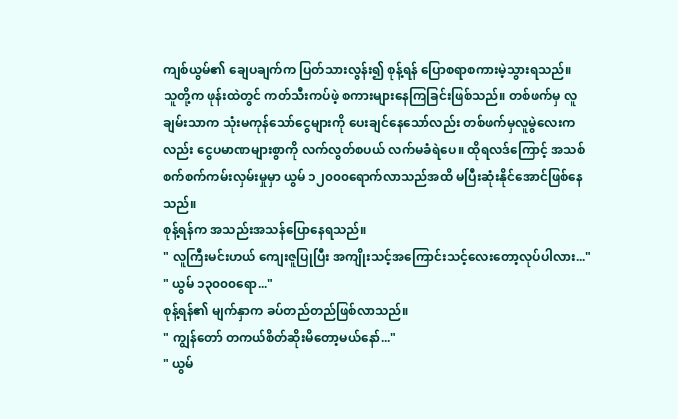ကျစ်ယွမ်၏ ချေပချက်က ပြတ်သားလွန်း၍ စုန့်ရန် ပြောစရာစကားမဲ့သွားရသည်။
သူတို့က ဖုန်းထဲတွင် ကတ်သီးကပ်ဖဲ့ စကားများနေကြခြင်းဖြစ်သည်။ တစ်ဖက်မှ လူချမ်းသာက သုံးမကုန်သော်ငွေများကို ပေးချင်နေသော်လည်း တစ်ဖက်မှလူမွဲလေးကလည်း ငွေပမာဏများစွာကို လက်လွတ်စပယ် လက်မခံရဲပေ။ ထိုရလဒ်ကြောင့် အသစ်စက်စက်ကမ်းလှမ်းမှုမှာ ယွမ် ၁၂၀၀၀ရောက်လာသည်အထိ မပြီးဆုံးနိုင်အောင်ဖြစ်နေသည်။
စုန့်ရန်က အသည်းအသန်ပြောနေရသည်။
" လူကြီးမင်းဟယ် ကျေးဇူပြုပြီး အကျိုးသင့်အကြောင်းသင့်လေးတော့လုပ်ပါလား..."
" ယွမ် ၁၃၀၀၀ရော..."
စုန့်ရန်၏ မျက်နှာက ခပ်တည်တည်ဖြစ်လာသည်။
" ကျွန်တော် တကယ်စိတ်ဆိုးမိတော့မယ်နော်..."
" ယွမ်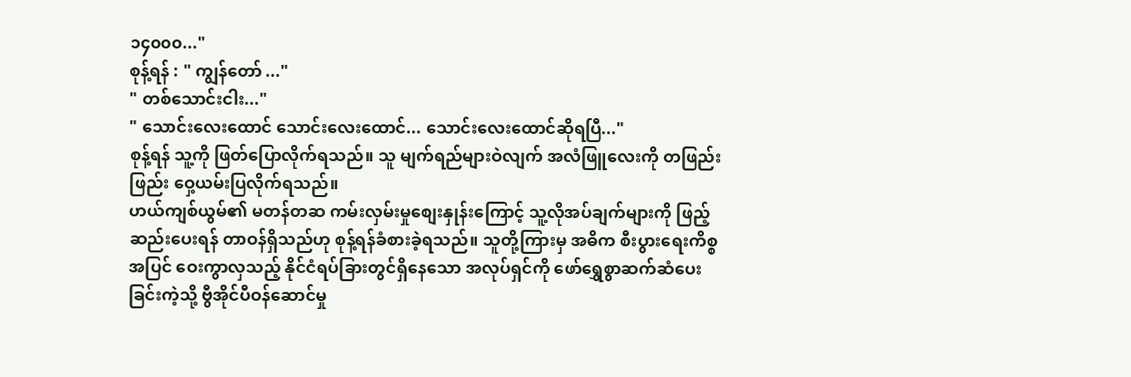၁၄၀၀၀..."
စုန့်ရန် : " ကျွန်တော် ..."
" တစ်သောင်းငါး..."
" သောင်းလေးထောင် သောင်းလေးထောင်... သောင်းလေးထောင်ဆိုရပြီ..."
စုန့်ရန် သူ့ကို ဖြတ်ပြောလိုက်ရသည်။ သူ မျက်ရည်များဝဲလျက် အလံဖြူလေးကို တဖြည်းဖြည်း ဝှေ့ယမ်းပြလိုက်ရသည်။
ဟယ်ကျစ်ယွမ်၏ မတန်တဆ ကမ်းလှမ်းမှုစျေးနှုန်းကြောင့် သူ့လိုအပ်ချက်များကို ဖြည့်ဆည်းပေးရန် တာဝန်ရှိသည်ဟု စုန့်ရန်ခံစားခဲ့ရသည်။ သူတို့ကြားမှ အဓိက စီးပွားရေးကိစ္စအပြင် ဝေးကွာလှသည့် နိုင်ငံရပ်ခြားတွင်ရှိနေသော အလုပ်ရှင်ကို ဖော်ရွှေစွာဆက်ဆံပေးခြင်းကဲ့သို့ ဗွီအိုင်ပီဝန်ဆောင်မှု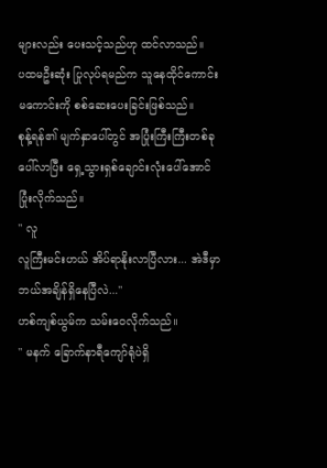များလည်း ပေးသင့်သည်ဟု ထင်လာသည်။
ပထမဦးဆုံး ပြုလုပ်ရမည်က သူနေထိုင်ကောင်းမကောင်းကို စစ်ဆေးပေးခြင်းဖြစ်သည်။
စုန့်ရန်၏ မျက်နှာပေါ်တွင် အပြုံးကြီးကြီးတစ်ခုပေါ်လာပြီး ရှေ့သွားရှစ်ချောင်းလုံးပေါ်အောင် ပြုံးလိုက်သည်။
" လူ
လူကြီးမင်းဟယ် အိပ်ရာနိုးလာပြီလား... အဲဒီမှာ ဘယ်အချိန်ရှိနေပြီလဲ..."
ဟစ်ကျစ်ယွမ်က သမ်းဝေလိုက်သည်။
" မနက် ခြောက်နာရီကျော်ရုံပဲရှိ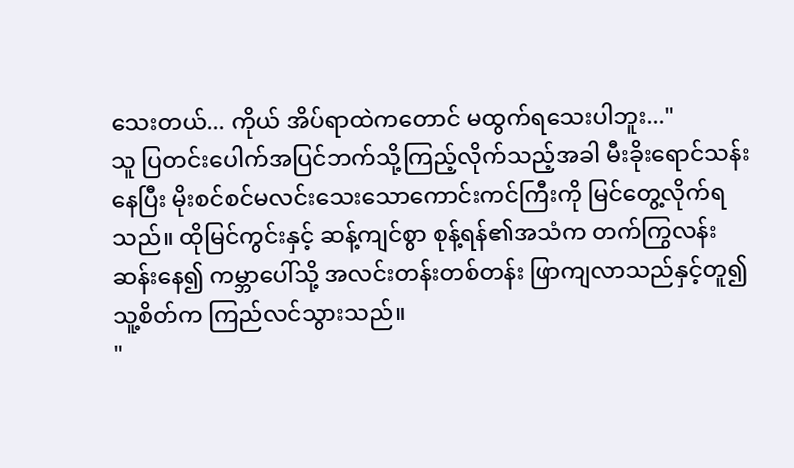သေးတယ်... ကိုယ် အိပ်ရာထဲကတောင် မထွက်ရသေးပါဘူး..."
သူ ပြတင်းပေါက်အပြင်ဘက်သို့ကြည့်လိုက်သည့်အခါ မီးခိုးရောင်သန်းနေပြီး မိုးစင်စင်မလင်းသေးသောကောင်းကင်ကြီးကို မြင်တွေ့လိုက်ရသည်။ ထိုမြင်ကွင်းနှင့် ဆန့်ကျင်စွာ စုန့်ရန်၏အသံက တက်ကြွလန်းဆန်းနေ၍ ကမ္ဘာပေါ်သို့ အလင်းတန်းတစ်တန်း ဖြာကျလာသည်နှင့်တူ၍ သူ့စိတ်က ကြည်လင်သွားသည်။
"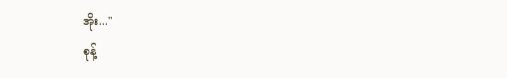အိုး..."
စုန့်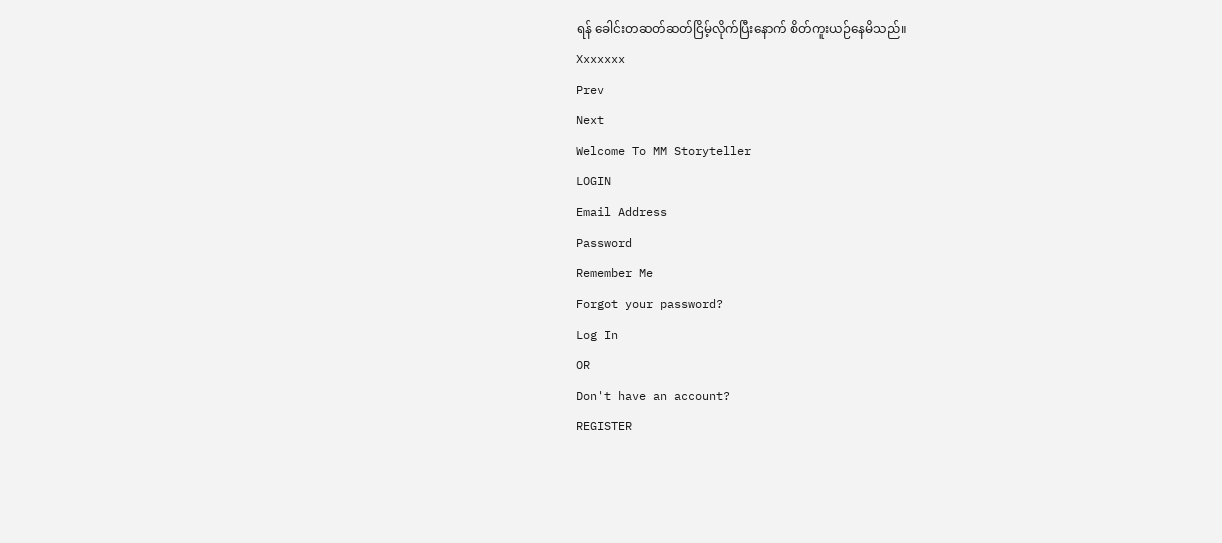ရန် ခေါင်းတဆတ်ဆတ်ငြိမ့်လိုက်ပြီးနောက် စိတ်ကူးယဉ်နေမိသည်။
Xxxxxxx
Prev
Next
Welcome To MM Storyteller
LOGIN
Email Address
Password
Remember Me
Forgot your password?
Log In
OR
Don't have an account?
REGISTER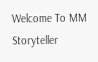Welcome To MM Storyteller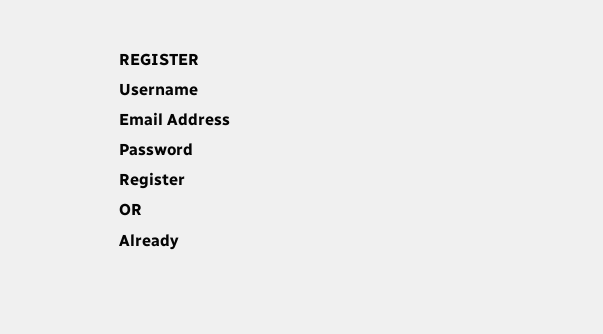REGISTER
Username
Email Address
Password
Register
OR
Already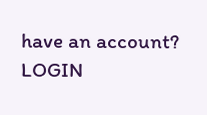have an account?
LOGIN